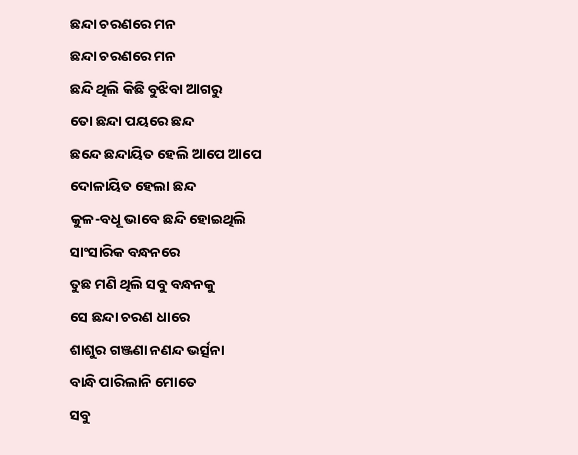ଛନ୍ଦା ଚରଣରେ ମନ
ଛନ୍ଦା ଚରଣରେ ମନ
ଛନ୍ଦି ଥିଲି କିଛି ବୁଝିବା ଆଗରୁ
ତୋ ଛନ୍ଦା ପୟରେ ଛନ୍ଦ
ଛନ୍ଦେ ଛନ୍ଦାୟିତ ହେଲି ଆପେ ଆପେ
ଦୋଳାୟିତ ହେଲା ଛନ୍ଦ
କୁଳ-ବଧୂ ଭାବେ ଛନ୍ଦି ହୋଇଥିଲି
ସାଂସାରିକ ବନ୍ଧନରେ
ତୁଛ ମଣି ଥିଲି ସବୁ ବନ୍ଧନକୁ
ସେ ଛନ୍ଦା ଚରଣ ଧାରେ
ଶାଶୁର ଗଞ୍ଜଣା ନଣନ୍ଦ ଭର୍ତ୍ସନା
ବାନ୍ଧି ପାରିଲାନି ମୋତେ
ସବୁ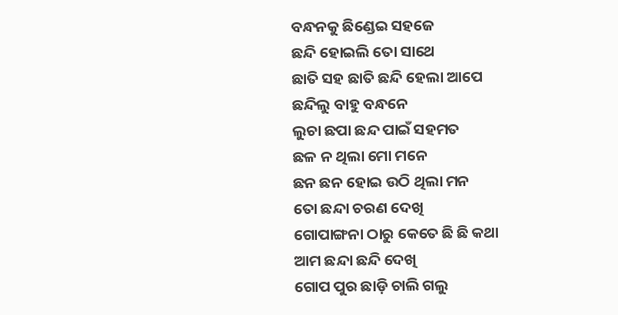ବନ୍ଧନକୁ ଛିଣ୍ଡେଇ ସହଜେ
ଛନ୍ଦି ହୋଇଲି ତୋ ସାଥେ
ଛାତି ସହ ଛାତି ଛନ୍ଦି ହେଲା ଆପେ
ଛନ୍ଦିଲୁ ବାହୁ ବନ୍ଧନେ
ଲୁଚା ଛପା ଛନ୍ଦ ପାଇଁ ସହମତ
ଛଳ ନ ଥିଲା ମୋ ମନେ
ଛନ ଛନ ହୋଇ ଉଠି ଥିଲା ମନ
ତୋ ଛନ୍ଦା ଚରଣ ଦେଖି
ଗୋପାଙ୍ଗନା ଠାରୁ କେତେ ଛି ଛି କଥା
ଆମ ଛନ୍ଦା ଛନ୍ଦି ଦେଖି
ଗୋପ ପୁର ଛାଡ଼ି ଚାଲି ଗଲୁ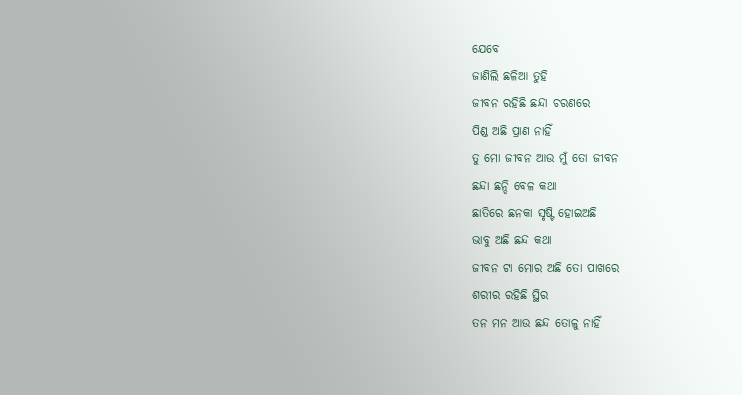ଯେବେ
ଜାଣିଲି ଛଳିଆ ତୁହି
ଜୀବନ ରହିଛି ଛନ୍ଦା ଚରଣରେ
ପିଣ୍ଡ ଅଛି ପ୍ରାଣ ନାହିଁ
ତୁ ମୋ ଜୀବନ ଆଉ ମୁଁ ତୋ ଜୀବନ
ଛନ୍ଦା ଛନ୍ଦି ବେଳ କଥା
ଛାତିରେ ଛନକା ସୃଷ୍ଟି ହୋଇଅଛି
ଭାବୁ ଅଛି ଛନ୍ଦ କଥା
ଜୀବନ ଟା ମୋର ଅଛି ତୋ ପାଖରେ
ଶରୀର ରହିଛି ସ୍ଥିର
ତନ ମନ ଆଉ ଛନ୍ଦ ତୋଳୁ ନାହିଁ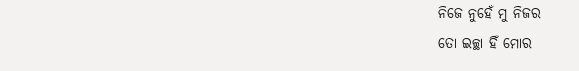ନିଜେ ନୁହେଁ ମୁ ନିଜର
ତୋ ଇଚ୍ଛା ହିଁ ମୋର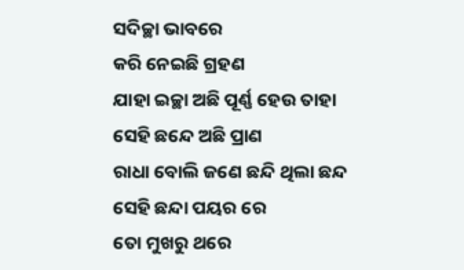ସଦିଚ୍ଛା ଭାବରେ
କରି ନେଇଛି ଗ୍ରହଣ
ଯାହା ଇଚ୍ଛା ଅଛି ପୂର୍ଣ୍ଣ ହେଉ ତାହା
ସେହି ଛନ୍ଦେ ଅଛି ପ୍ରାଣ
ରାଧା ବୋଲି ଜଣେ ଛନ୍ଦି ଥିଲା ଛନ୍ଦ
ସେହି ଛନ୍ଦା ପୟର ରେ
ତୋ ମୁଖରୁ ଥରେ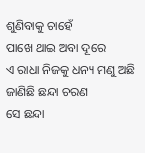ଶୁଣିବାକୁ ଚାହେଁ
ପାଖେ ଥାଇ ଅବା ଦୂରେ
ଏ ରାଧା ନିଜକୁ ଧନ୍ୟ ମଣୁ ଅଛି
ଜାଣିଛି ଛନ୍ଦା ଚରଣ
ସେ ଛନ୍ଦା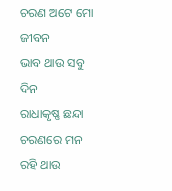ଚରଣ ଅଟେ ମୋ ଜୀବନ
ଭାବ ଥାଉ ସବୁ ଦିନ
ରାଧାକୃଷ୍ଣ ଛନ୍ଦା ଚରଣରେ ମନ
ରହି ଥାଉ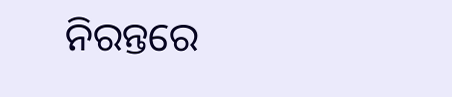ନିରନ୍ତରେ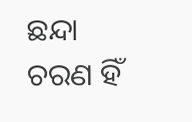ଛନ୍ଦା ଚରଣ ହିଁ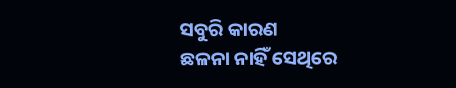ସବୁରି କାରଣ
ଛଳନା ନାହିଁ ସେଥିରେ